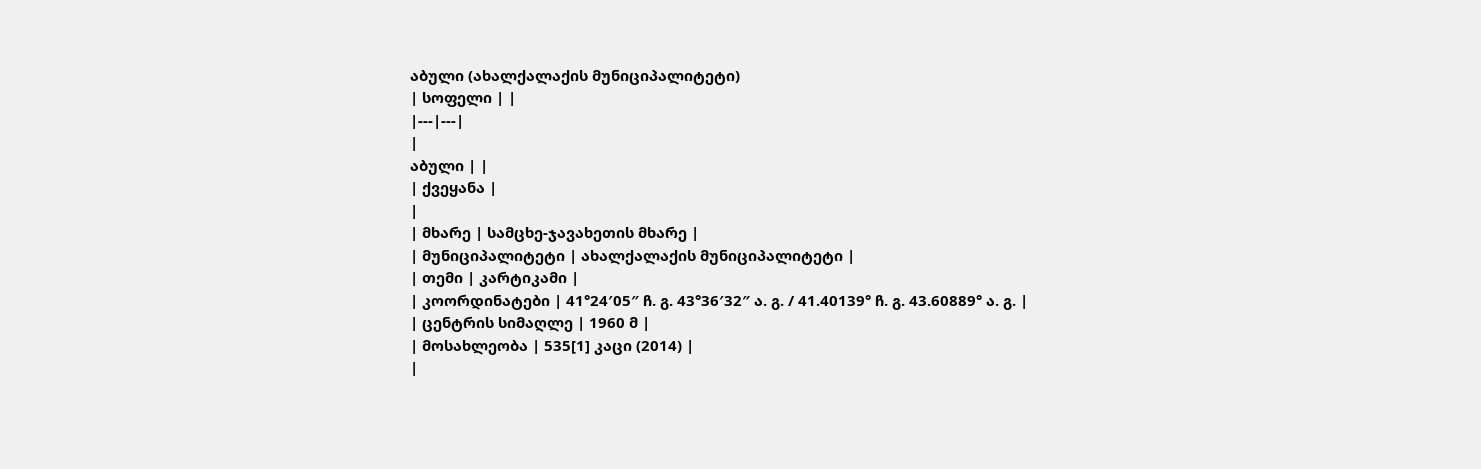აბული (ახალქალაქის მუნიციპალიტეტი)
| სოფელი | |
|---|---|
|
აბული | |
| ქვეყანა |
|
| მხარე | სამცხე-ჯავახეთის მხარე |
| მუნიციპალიტეტი | ახალქალაქის მუნიციპალიტეტი |
| თემი | კარტიკამი |
| კოორდინატები | 41°24′05″ ჩ. გ. 43°36′32″ ა. გ. / 41.40139° ჩ. გ. 43.60889° ა. გ. |
| ცენტრის სიმაღლე | 1960 მ |
| მოსახლეობა | 535[1] კაცი (2014) |
|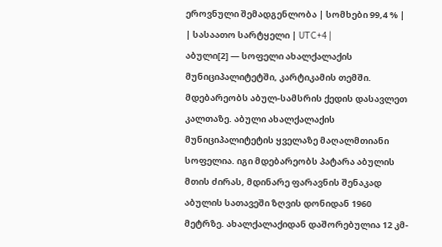ეროვნული შემადგენლობა | სომხები 99,4 % |
| სასაათო სარტყელი | UTC+4 |
აბული[2] — სოფელი ახალქალაქის მუნიციპალიტეტში, კარტიკამის თემში. მდებარეობს აბულ-სამსრის ქედის დასავლეთ კალთაზე. აბული ახალქალაქის მუნიციპალიტეტის ყველაზე მაღალმთიანი სოფელია. იგი მდებარეობს პატარა აბულის მთის ძირას, მდინარე ფარავნის შენაკად აბულის სათავეში ზღვის დონიდან 1960 მეტრზე. ახალქალაქიდან დაშორებულია 12 კმ-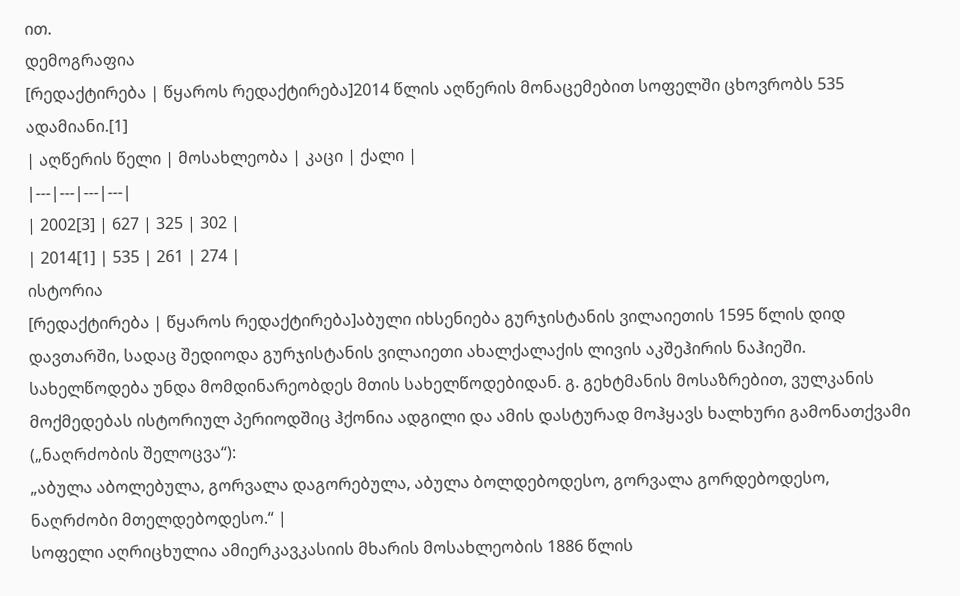ით.
დემოგრაფია
[რედაქტირება | წყაროს რედაქტირება]2014 წლის აღწერის მონაცემებით სოფელში ცხოვრობს 535 ადამიანი.[1]
| აღწერის წელი | მოსახლეობა | კაცი | ქალი |
|---|---|---|---|
| 2002[3] | 627 | 325 | 302 |
| 2014[1] | 535 | 261 | 274 |
ისტორია
[რედაქტირება | წყაროს რედაქტირება]აბული იხსენიება გურჯისტანის ვილაიეთის 1595 წლის დიდ დავთარში, სადაც შედიოდა გურჯისტანის ვილაიეთი ახალქალაქის ლივის აკშეჰირის ნაჰიეში. სახელწოდება უნდა მომდინარეობდეს მთის სახელწოდებიდან. გ. გეხტმანის მოსაზრებით, ვულკანის მოქმედებას ისტორიულ პერიოდშიც ჰქონია ადგილი და ამის დასტურად მოჰყავს ხალხური გამონათქვამი („ნაღრძობის შელოცვა“):
„აბულა აბოლებულა, გორვალა დაგორებულა, აბულა ბოლდებოდესო, გორვალა გორდებოდესო, ნაღრძობი მთელდებოდესო.“ |
სოფელი აღრიცხულია ამიერკავკასიის მხარის მოსახლეობის 1886 წლის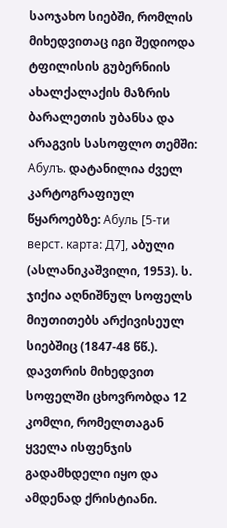საოჯახო სიებში, რომლის მიხედვითაც იგი შედიოდა ტფილისის გუბერნიის ახალქალაქის მაზრის ბარალეთის უბანსა და არაგვის სასოფლო თემში: Абулъ. დატანილია ძველ კარტოგრაფიულ წყაროებზე: Абуль [5-ти верст. карта: Д7], აბული (ასლანიკაშვილი, 1953). ს. ჯიქია აღნიშნულ სოფელს მიუთითებს არქივისეულ სიებშიც (1847-48 წწ.).
დავთრის მიხედვით სოფელში ცხოვრობდა 12 კომლი, რომელთაგან ყველა ისფენჯის გადამხდელი იყო და ამდენად ქრისტიანი.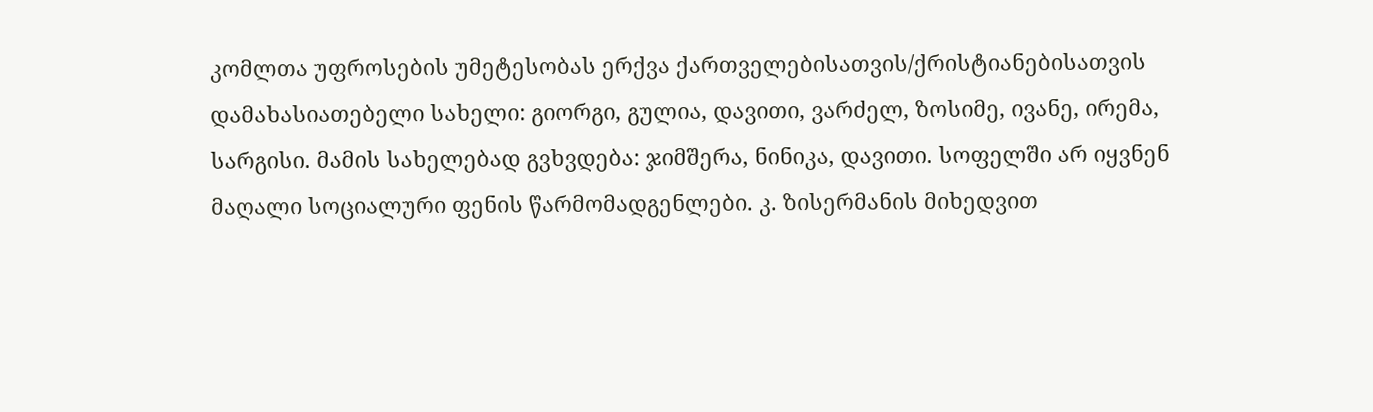კომლთა უფროსების უმეტესობას ერქვა ქართველებისათვის/ქრისტიანებისათვის დამახასიათებელი სახელი: გიორგი, გულია, დავითი, ვარძელ, ზოსიმე, ივანე, ირემა, სარგისი. მამის სახელებად გვხვდება: ჯიმშერა, ნინიკა, დავითი. სოფელში არ იყვნენ მაღალი სოციალური ფენის წარმომადგენლები. კ. ზისერმანის მიხედვით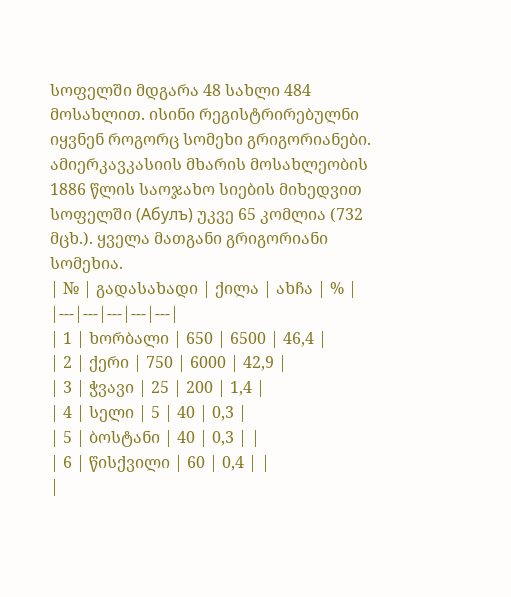სოფელში მდგარა 48 სახლი 484 მოსახლით. ისინი რეგისტრირებულნი იყვნენ როგორც სომეხი გრიგორიანები. ამიერკავკასიის მხარის მოსახლეობის 1886 წლის საოჯახო სიების მიხედვით სოფელში (Абулъ) უკვე 65 კომლია (732 მცხ.). ყველა მათგანი გრიგორიანი სომეხია.
| № | გადასახადი | ქილა | ახჩა | % |
|---|---|---|---|---|
| 1 | ხორბალი | 650 | 6500 | 46,4 |
| 2 | ქერი | 750 | 6000 | 42,9 |
| 3 | ჭვავი | 25 | 200 | 1,4 |
| 4 | სელი | 5 | 40 | 0,3 |
| 5 | ბოსტანი | 40 | 0,3 | |
| 6 | წისქვილი | 60 | 0,4 | |
|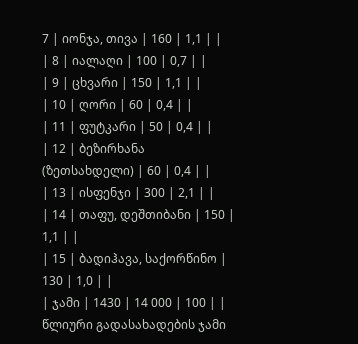7 | იონჯა, თივა | 160 | 1,1 | |
| 8 | იალაღი | 100 | 0,7 | |
| 9 | ცხვარი | 150 | 1,1 | |
| 10 | ღორი | 60 | 0,4 | |
| 11 | ფუტკარი | 50 | 0,4 | |
| 12 | ბეზირხანა (ზეთსახდელი) | 60 | 0,4 | |
| 13 | ისფენჯი | 300 | 2,1 | |
| 14 | თაფუ, დეშთიბანი | 150 | 1,1 | |
| 15 | ბადიჰავა, საქორწინო | 130 | 1,0 | |
| ჯამი | 1430 | 14 000 | 100 | |
წლიური გადასახადების ჯამი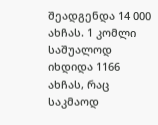შეადგენდა 14 000 ახჩას. 1 კომლი საშუალოდ იხდიდა 1166 ახჩას, რაც საკმაოდ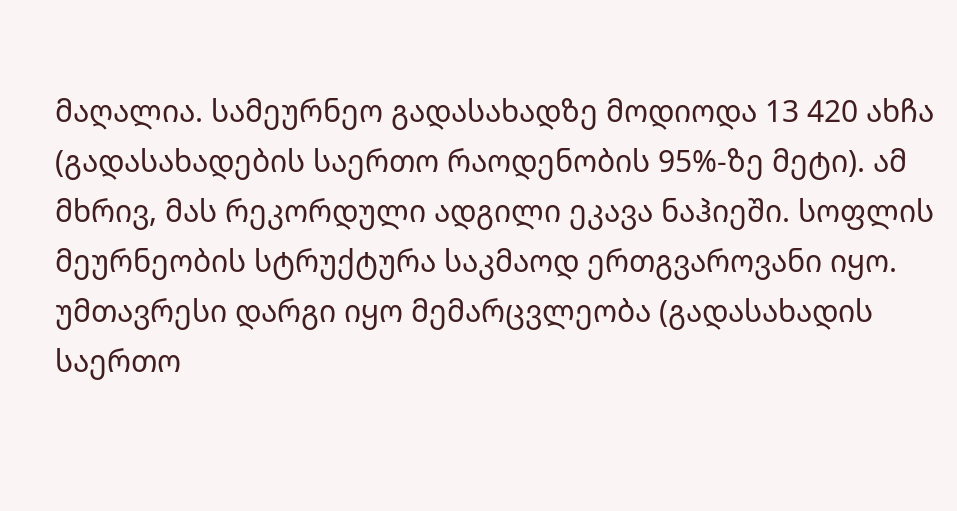მაღალია. სამეურნეო გადასახადზე მოდიოდა 13 420 ახჩა (გადასახადების საერთო რაოდენობის 95%-ზე მეტი). ამ მხრივ, მას რეკორდული ადგილი ეკავა ნაჰიეში. სოფლის მეურნეობის სტრუქტურა საკმაოდ ერთგვაროვანი იყო. უმთავრესი დარგი იყო მემარცვლეობა (გადასახადის საერთო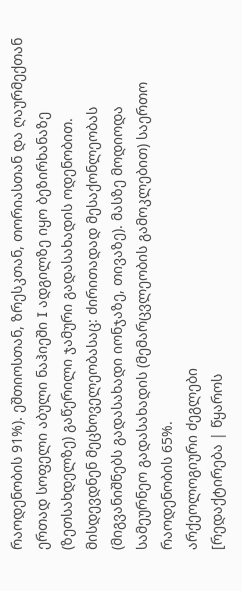რაოდენობის 91%). ეშთიოსთან, ზრესკთან, თორიასთან და ღაურმექთან ერთად სოფელი აბული ნაჰიეში I ადგილზე იყო ბეზირხანაზე (ზეთსახდელზე) გაწერილი ჯამური გადასახადის ოდენობით. მისდევდნენ მეცხოველეობასაც: ძირითადად მესაქონლეობას (მიგვანიშნებს გადასახადი იონჯაზე, თივაზე). მასზე მოდიოდა სამეურნეო გადასახადის (მემარცვლეობის გამოკლებით) საერთო რაოდენობის 65%.
არქეოლოგიური ძეგლები
[რედაქტირება | წყაროს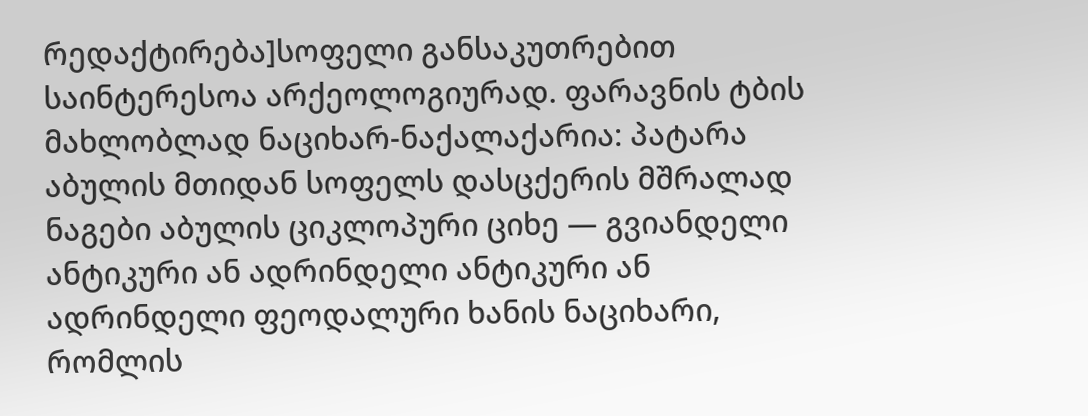რედაქტირება]სოფელი განსაკუთრებით საინტერესოა არქეოლოგიურად. ფარავნის ტბის მახლობლად ნაციხარ-ნაქალაქარია: პატარა აბულის მთიდან სოფელს დასცქერის მშრალად ნაგები აბულის ციკლოპური ციხე — გვიანდელი ანტიკური ან ადრინდელი ანტიკური ან ადრინდელი ფეოდალური ხანის ნაციხარი, რომლის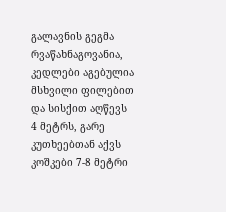გალავნის გეგმა რვაწახნაგოვანია, კედლები აგებულია მსხვილი ფილებით და სისქით აღწევს 4 მეტრს, გარე კუთხეებთან აქვს კოშკები 7-8 მეტრი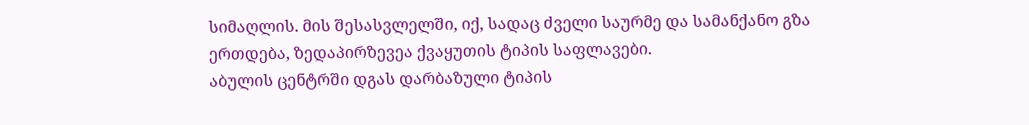სიმაღლის. მის შესასვლელში, იქ, სადაც ძველი საურმე და სამანქანო გზა ერთდება, ზედაპირზევეა ქვაყუთის ტიპის საფლავები.
აბულის ცენტრში დგას დარბაზული ტიპის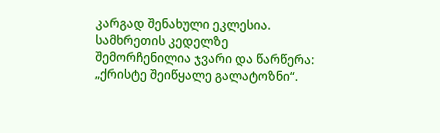კარგად შენახული ეკლესია. სამხრეთის კედელზე შემორჩენილია ჯვარი და წარწერა: „ქრისტე შეიწყალე გალატოზნი“.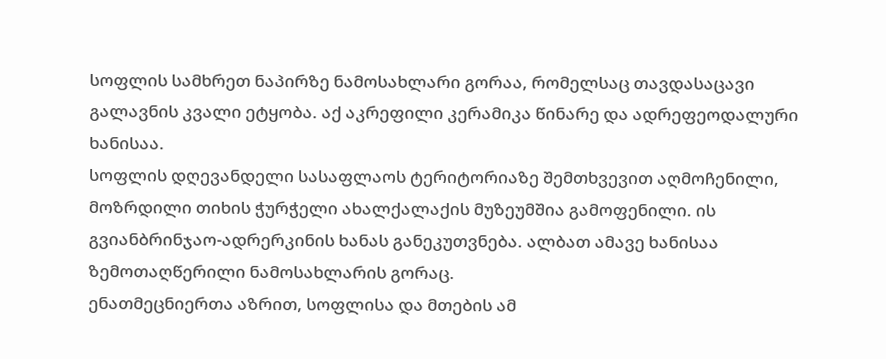სოფლის სამხრეთ ნაპირზე ნამოსახლარი გორაა, რომელსაც თავდასაცავი გალავნის კვალი ეტყობა. აქ აკრეფილი კერამიკა წინარე და ადრეფეოდალური ხანისაა.
სოფლის დღევანდელი სასაფლაოს ტერიტორიაზე შემთხვევით აღმოჩენილი, მოზრდილი თიხის ჭურჭელი ახალქალაქის მუზეუმშია გამოფენილი. ის გვიანბრინჯაო-ადრერკინის ხანას განეკუთვნება. ალბათ ამავე ხანისაა ზემოთაღწერილი ნამოსახლარის გორაც.
ენათმეცნიერთა აზრით, სოფლისა და მთების ამ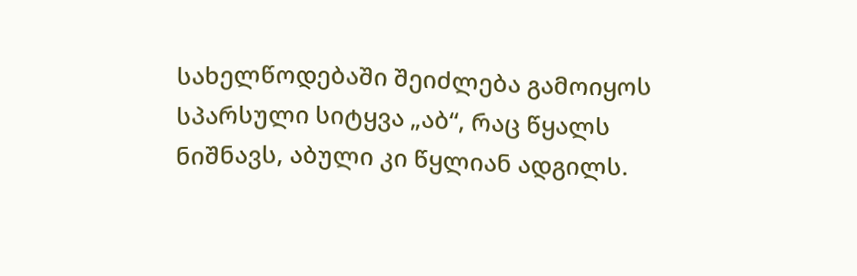სახელწოდებაში შეიძლება გამოიყოს სპარსული სიტყვა „აბ“, რაც წყალს ნიშნავს, აბული კი წყლიან ადგილს.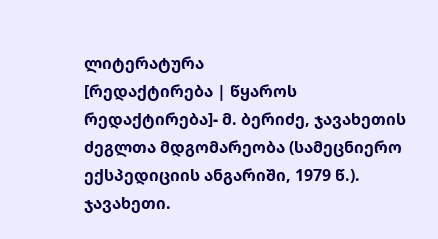ლიტერატურა
[რედაქტირება | წყაროს რედაქტირება]- მ. ბერიძე, ჯავახეთის ძეგლთა მდგომარეობა (სამეცნიერო ექსპედიციის ანგარიში, 1979 წ.). ჯავახეთი.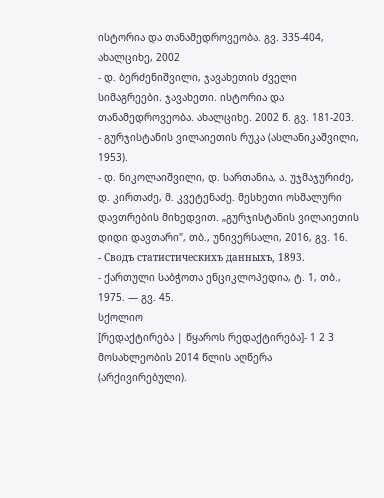ისტორია და თანამედროვეობა. გვ. 335-404, ახალციხე, 2002
- დ. ბერძენიშვილი, ჯავახეთის ძველი სიმაგრეები. ჯავახეთი. ისტორია და თანამედროვეობა. ახალციხე. 2002 წ. გვ. 181-203.
- გურჯისტანის ვილაიეთის რუკა (ასლანიკაშვილი, 1953).
- დ. ნიკოლაიშვილი, დ. სართანია, ა. უჯმაჯურიძე, დ. კირთაძე, მ. კვეტენაძე. მესხეთი ოსმალური დავთრების მიხედვით. „გურჯისტანის ვილაიეთის დიდი დავთარი", თბ., უნივერსალი, 2016, გვ. 16.
- Сводъ статистическихъ данныхъ, 1893.
- ქართული საბჭოთა ენციკლოპედია, ტ. 1, თბ., 1975. — გვ. 45.
სქოლიო
[რედაქტირება | წყაროს რედაქტირება]- 1 2 3 მოსახლეობის 2014 წლის აღწერა (არქივირებული).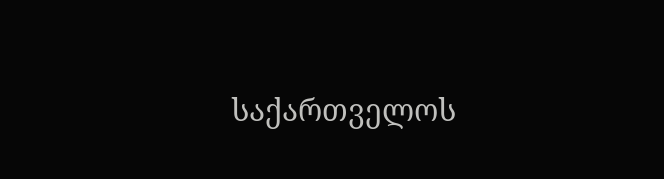საქართველოს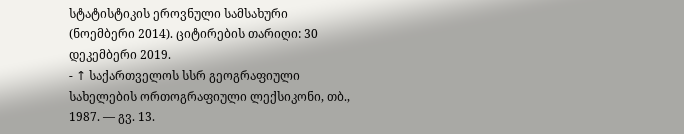სტატისტიკის ეროვნული სამსახური (ნოემბერი 2014). ციტირების თარიღი: 30 დეკემბერი 2019.
- ↑ საქართველოს სსრ გეოგრაფიული სახელების ორთოგრაფიული ლექსიკონი, თბ., 1987. — გვ. 13.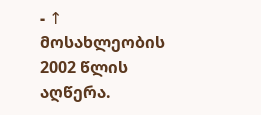- ↑ მოსახლეობის 2002 წლის აღწერა.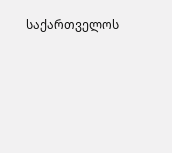საქართველოს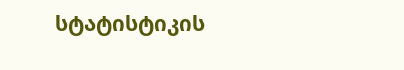სტატისტიკის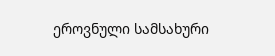ეროვნული სამსახური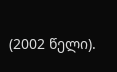(2002 წელი).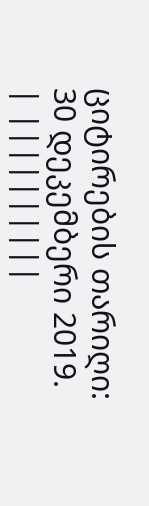ციტირების თარიღი: 30 დეკემბერი 2019.
| ||||||||||